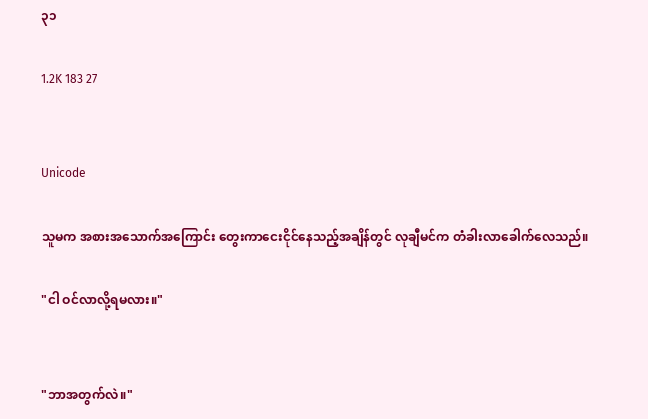၃၁

1.2K 183 27


Unicode

သူမက အစားအသောက်အကြောင်း တွေးကာငေးငိုင်နေသည့်အချိန်တွင် လုချီမင်က တံခါးလာခေါက်လေသည်။

"ငါ ဝင်လာလို့ရမလား။"


"ဘာအတွက်လဲ။"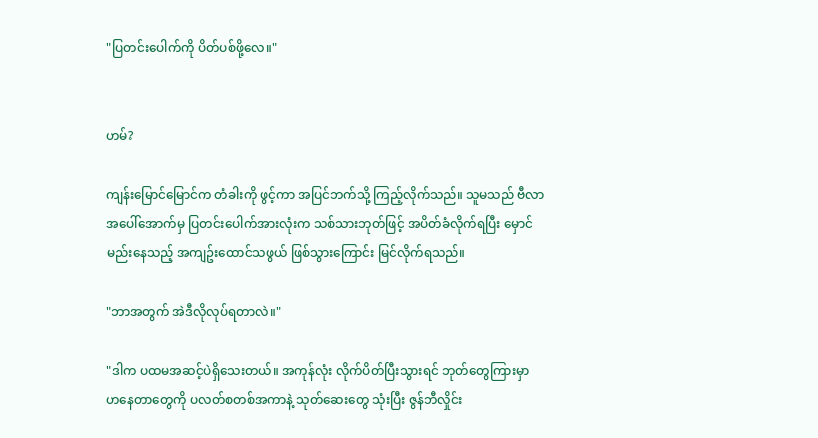"ပြတင်းပေါက်ကို ပိတ်ပစ်ဖို့လေ။"


ဟမ်?

ကျန်းမြောင်မြောင်က တံခါးကို ဖွင့်ကာ အပြင်ဘက်သို့ ကြည့်လိုက်သည်။ သူမသည် ဗီလာအပေါ်အောက်မှ ပြတင်းပေါက်အားလုံးက သစ်သားဘုတ်ဖြင့် အပိတ်ခံလိုက်ရပြီး မှောင်မည်းနေသည့် အကျဥ်းထောင်သဖွယ် ဖြစ်သွားကြောင်း မြင်လိုက်ရသည်။

"ဘာအတွက် အဲဒီလိုလုပ်ရတာလဲ။"

"ဒါက ပထမအဆင့်ပဲရှိသေးတယ်။ အကုန်လုံး လိုက်ပိတ်ပြီးသွားရင် ဘုတ်တွေကြားမှာ ဟနေတာတွေကို ပလတ်စတစ်အကာနဲ့ သုတ်ဆေးတွေ သုံးပြီး ဇွန်ဘီလှိုင်း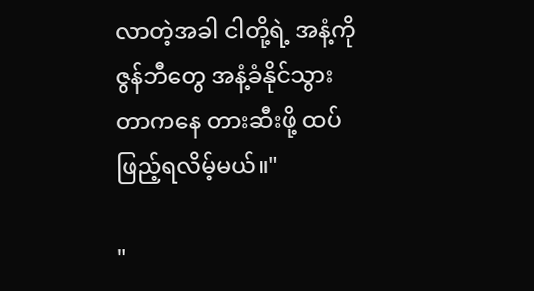လာတဲ့အခါ ငါတို့ရဲ့ အနံ့ကို ဇွန်ဘီတွေ အနံ့ခံနိုင်သွားတာကနေ တားဆီးဖို့ ထပ်ဖြည့်ရလိမ့်မယ်။"

"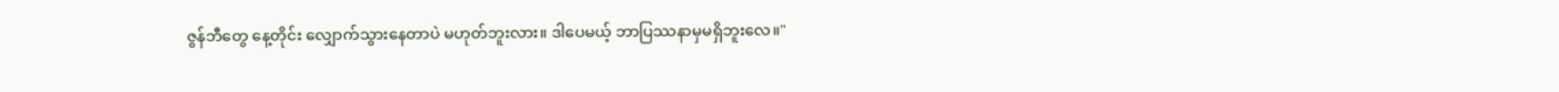ဇွန်ဘီတွေ နေ့တိုင်း လျှောက်သွားနေတာပဲ မဟုတ်ဘူးလား။ ဒါပေမယ့် ဘာပြဿနာမှမရှိဘူးလေ။"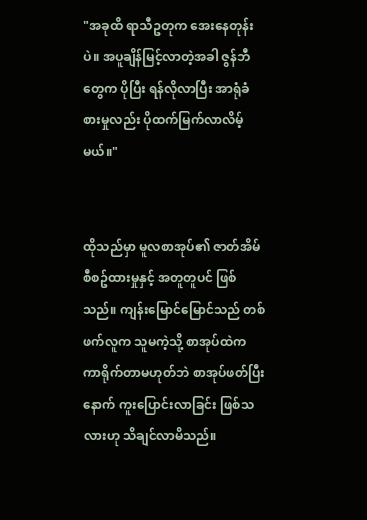"အခုထိ ရာသီဥတုက အေးနေတုန်းပဲ။ အပူချိန်မြင့်လာတဲ့အခါ ဇွန်ဘီတွေက ပိုပြီး ရန်လိုလာပြီး အာရုံခံစားမှုလည်း ပိုထက်မြက်လာလိမ့်မယ်။"


ထိုသည်မှာ မူလစာအုပ်၏ ဇာတ်အိမ်စီစဥ်ထားမှုနှင့် အတူတူပင် ဖြစ်သည်။ ကျန်းမြောင်မြောင်သည် တစ်ဖက်လူက သူမကဲ့သို့ စာအုပ်ထဲက ကာရိုက်တာမဟုတ်ဘဲ စာအုပ်ဖတ်ပြီးနောက် ကူးပြောင်းလာခြင်း ဖြစ်သလားဟု သိချင်လာမိသည်။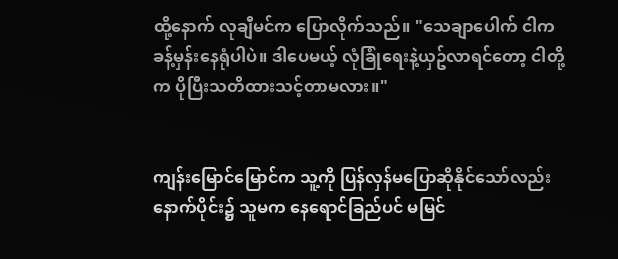ထို့နောက် လုချီမင်က ပြောလိုက်သည်။ "သေချာပေါက် ငါက ခန့်မှန်းနေရုံပါပဲ။ ဒါပေမယ့် လုံခြုံရေးနဲ့ယှဥ်လာရင်တော့ ငါတို့က ပိုပြီးသတိထားသင့်တာမလား။"


ကျန်းမြောင်မြောင်က သူ့ကို ပြန်လှန်မပြောဆိုနိုင်သော်လည်း နောက်ပိုင်း၌ သူမက နေရောင်ခြည်ပင် မမြင်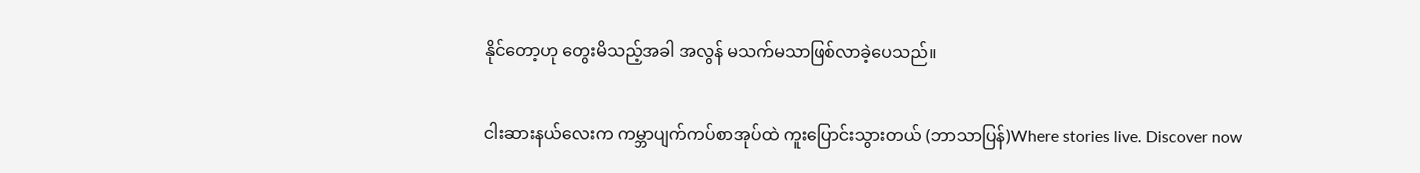နိုင်တော့ဟု တွေးမိသည့်အခါ အလွန် မသက်မသာဖြစ်လာခဲ့ပေသည်။

ငါးဆားနယ်လေးက ကမ္ဘာပျက်ကပ်စာအုပ်ထဲ ကူးပြောင်းသွားတယ် (ဘာသာပြန်)Where stories live. Discover now